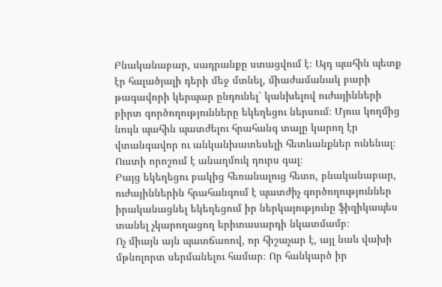Բնականաբար, սադրանքը ստացվում է։ Այդ պահին պետք էր հալածյալի դերի մեջ մտնել, միաժամանակ բարի թագավորի կերպար ընդունել՝ կանխելով ուժայինների բիրտ գործողությունները եկեղեցու ներսում։ Մյուս կողմից նույն պահին պատժելու հրահանգ տալը կարող էր վտանգավոր ու անկանխատեսելի հետևանքներ ունենալ։ Ուստի որոշում է անաղմուկ դուրս գալ։
Բայց եկեղեցու բակից հեռանալուց հետո, բնականաբար, ուժայիններին հրահանգում է պատժիչ գործողություններ իրականացնել եկեղեցում իր ներկայությունը ֆիզիկապես տանել չկարողացող երիտասարդի նկատմամբ։
Ոչ միայն այն պատճառով, որ հիշաչար է, այլ նաև վախի մթնոլորտ սերմանելու համար։ Որ հանկարծ իր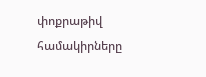փոքրաթիվ համակիրները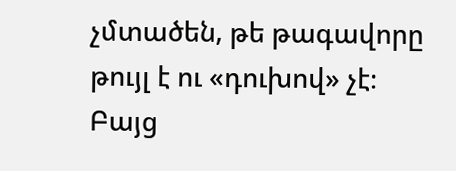չմտածեն, թե թագավորը թույլ է ու «դուխով» չէ։ Բայց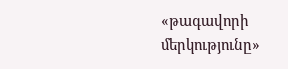«թագավորի մերկությունը»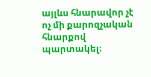այլևս հնարավոր չէ ոչ մի քարոզչական հնարքով պարտակել։